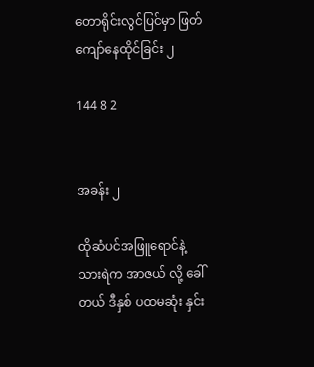တောရိုင်းလွင်ပြင်မှာ ဖြတ်ကျော်နေထိုင်ခြင်း ၂

144 8 2


အခန်း ၂

ထိုဆံပင်အဖြူရောင်နဲ့ သားရဲက အာဇယ် လို့ ခေါ်တယ် ဒီနှစ် ပထမဆုံး နှင်း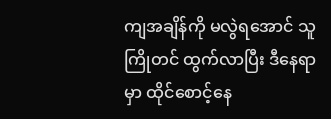ကျအချိန်ကို မလွဲရအောင် သူ ကြိုတင် ထွက်လာပြီး ဒီနေရာမှာ ထိုင်စောင့်နေ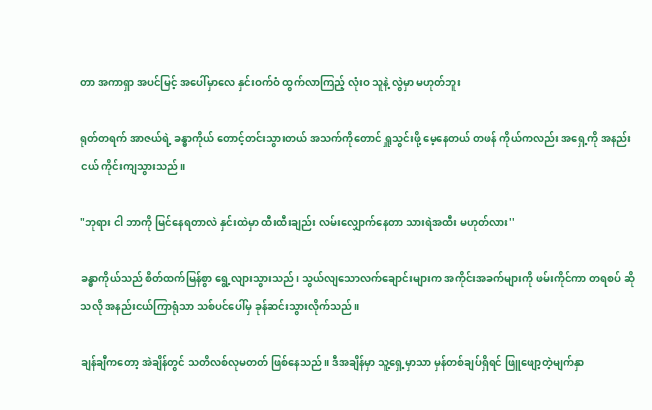တာ အကာရှာ အပင်မြင့် အပေါ်မှာလေ နှင်းဝက်ဝံ ထွက်လာကြည့် လုံးဝ သူနဲ့ လွဲမှာ မဟုတ်ဘူး

ရုတ်တရက် အာဇယ်ရဲ့ ခန္ဓာကိုယ် တောင့်တင်းသွားတယ် အသက်ကိုတောင် ရှူသွင်းဖို့ မေ့နေတယ် တဖန် ကိုယ်ကလည်း အရှေ့ကို အနည်းငယ် ကိုင်းကျသွားသည်။

"ဘုရား ငါ ဘာကို မြင်နေရတာလဲ နှင်းထဲမှာ ထီးထီးချည်း လမ်းလျှောက်နေတာ သားရဲအထီး မဟုတ်လား''

ခန္ဓာကိုယ်သည် စိတ်ထက်မြန်စွာ ရွေ့လျားသွားသည်၊ သွယ်လျသောလက်ချောင်းများက အကိုင်းအခက်များကို ဖမ်းကိုင်ကာ တရစပ် ဆိုသလို အနည်းငယ်ကြာရုံသာ သစ်ပင်ပေါ်မှ ခုန်ဆင်းသွားလိုက်သည်။

ချန်ချီကတော့ အဲချိန်တွင် သတိလစ်လုမတတ် ဖြစ်နေသည်။ ဒီအချိန်မှာ သူ့ရှေ့မှာသာ မှန်တစ်ချပ်ရှိရင် ဖြူဖျော့တဲ့မျက်နှာ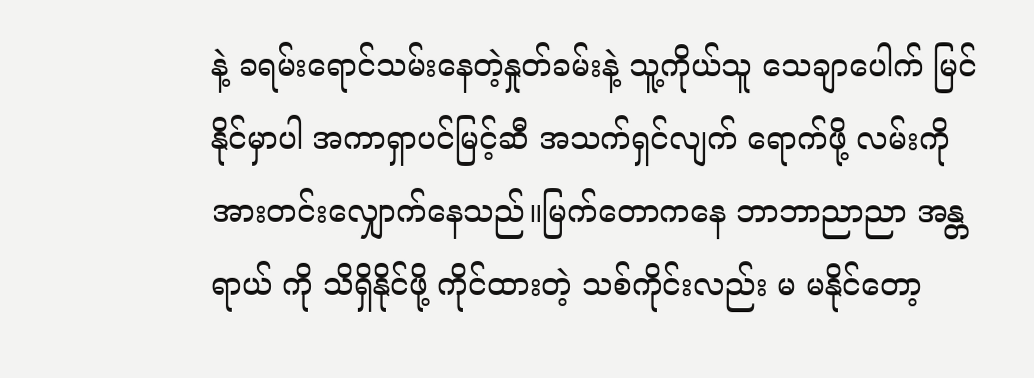နဲ့ ခရမ်းရောင်သမ်းနေတဲ့နှုတ်ခမ်းနဲ့ သူ့ကိုယ်သူ သေချာပေါက် မြင်နိုင်မှာပါ အကာရှာပင်မြင့်ဆီ အသက်ရှင်လျက် ရောက်ဖို့ လမ်းကို အားတင်းလျှောက်နေသည်။မြက်တောကနေ ဘာဘာညာညာ အန္တရာယ် ကို သိရှိနိုင်ဖို့ ကိုင်ထားတဲ့ သစ်ကိုင်းလည်း မ မနိုင်တော့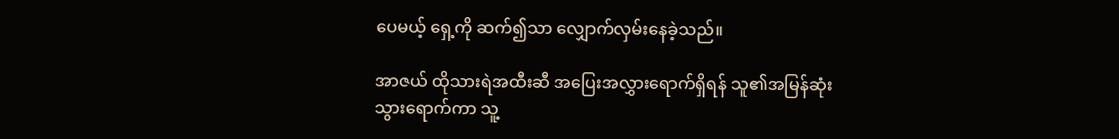ပေမယ့် ရှေ့ကို ဆက်၍သာ လျှောက်လှမ်းနေခဲ့သည်။

အာဇယ် ထိုသားရဲအထီးဆီ အပြေးအလွှားရောက်ရှိရန် သူ၏အမြန်ဆုံးသွားရောက်ကာ သူ့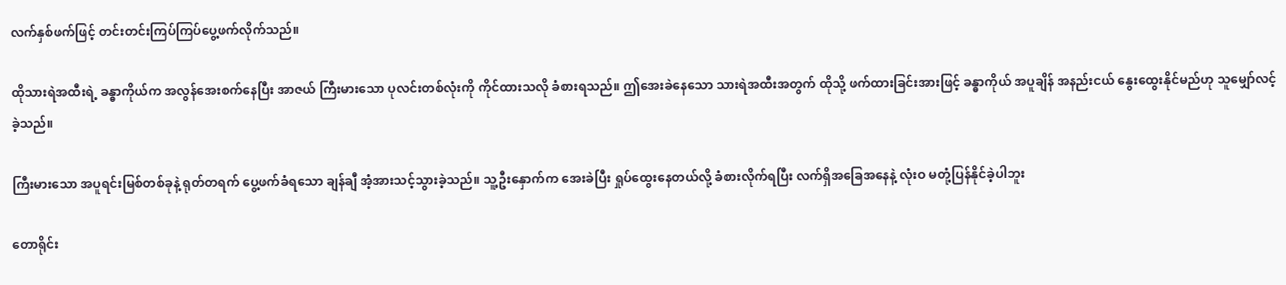လက်နှစ်ဖက်ဖြင့် တင်းတင်းကြပ်ကြပ်ပွေ့ဖက်လိုက်သည်။

ထိုသားရဲအထီးရဲ့ ခန္ဓာကိုယ်က အလွန်အေးစက်နေပြီး အာဇယ် ကြီးမားသော ပုလင်းတစ်လုံးကို ကိုင်ထားသလို ခံစားရသည်။ ဤအေးခဲနေသော သားရဲအထီးအတွက် ထိုသို့ ဖက်ထားခြင်းအားဖြင့် ခန္ဓာကိုယ် အပူချိန် အနည်းငယ် နွေးထွေးနိုင်မည်ဟု သူမျှော်လင့်ခဲ့သည်။

ကြီးမားသော အပူရင်းမြစ်တစ်ခုနဲ့ ရုတ်တရက် ပွေ့ဖက်ခံရသော ချန်ချီ အံ့အားသင့်သွားခဲ့သည်။ သူ့ဦးနှောက်က အေးခဲပြီး ရှုပ်ထွေးနေတယ်လို့ ခံစားလိုက်ရပြီး လက်ရှိအခြေအနေနဲ့ လုံးဝ မတုံ့ပြန်နိုင်ခဲ့ပါဘူး

တောရိုင်း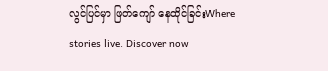လွင်ပြင်မှာ ဖြတ်ကျော် နေထိုင်ခြင်းWhere stories live. Discover now